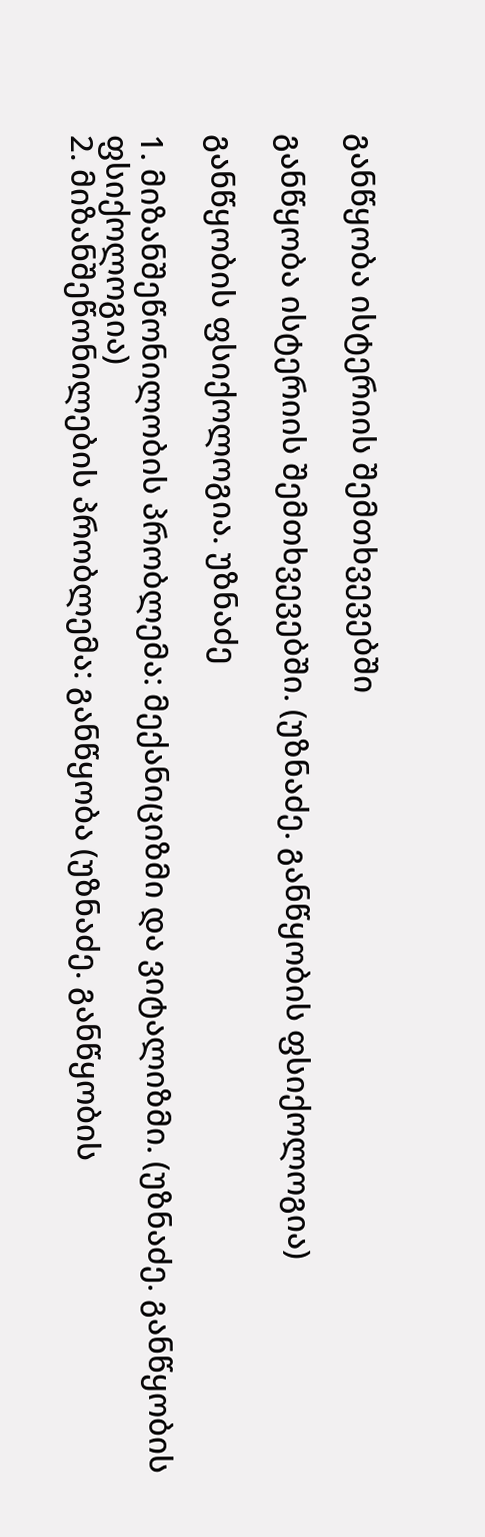განწყობა ისტერიის შემთხვევებში

განწყობა ისტერიის შემთხვევებში. (უზნაძე. განწყობის ფსიქოლოგია)

განწყობის ფსიქოლოგია. უზნაძე

1. მიზანშეწონილობის პრობლემა: მექანიციზმი და ვიტალიზმი. (უზნაძე. განწყობის ფსიქოლოგია)
2. მიზანშეწონილების პრობლემა: განწყობა (უზნაძე. განწყობის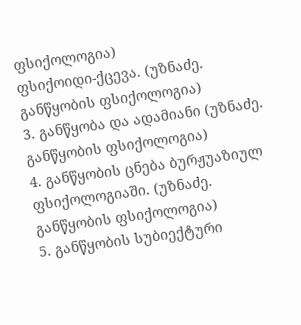ფსიქოლოგია)
ფსიქოიდი-ქცევა. (უზნაძე. განწყობის ფსიქოლოგია)
3. განწყობა და ადამიანი (უზნაძე. განწყობის ფსიქოლოგია)
4. განწყობის ცნება ბურჟუაზიულ ფსიქოლოგიაში. (უზნაძე. განწყობის ფსიქოლოგია)
5. განწყობის სუბიექტური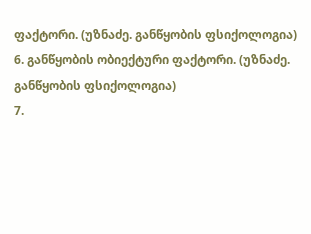ფაქტორი. (უზნაძე. განწყობის ფსიქოლოგია)
6. განწყობის ობიექტური ფაქტორი. (უზნაძე. განწყობის ფსიქოლოგია)
7.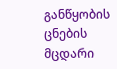განწყობის ცნების მცდარი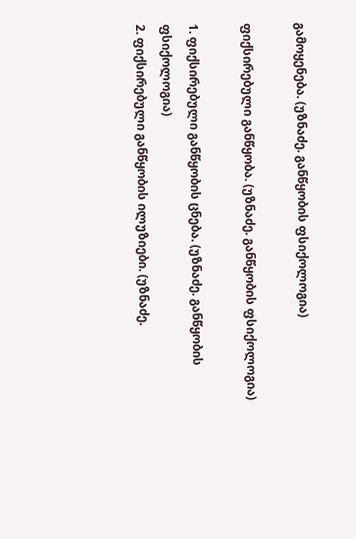გამოყენება. (უზნაძე. განწყობის ფსიქოლოგია)

ფიქსირებული განწყობა. (უზნაძე. განწყობის ფსიქოლოგია)

1. ფიქსირებული განწყობის ცნება. (უზნაძე. განწყობის ფსიქოლოგია)
2. ფიქსირებული განწყობის ილუზიები. (უზნაძე.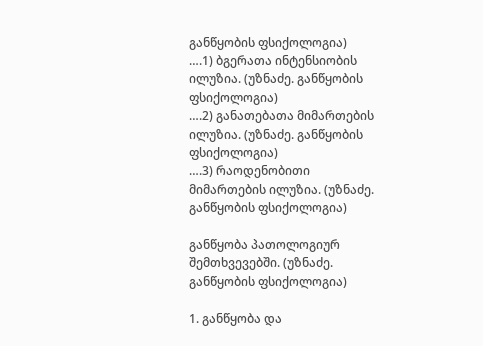განწყობის ფსიქოლოგია)
….1) ბგერათა ინტენსიობის ილუზია. (უზნაძე. განწყობის ფსიქოლოგია)
….2) განათებათა მიმართების ილუზია. (უზნაძე. განწყობის ფსიქოლოგია)
….3) რაოდენობითი მიმართების ილუზია. (უზნაძე. განწყობის ფსიქოლოგია)

განწყობა პათოლოგიურ შემთხვევებში. (უზნაძე. განწყობის ფსიქოლოგია)

1. განწყობა და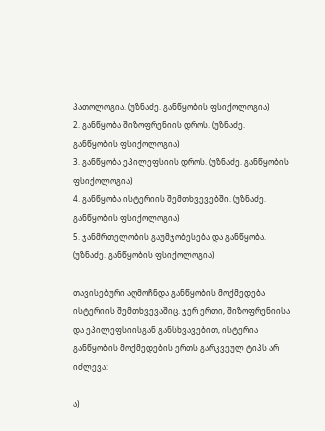პათოლოგია. (უზნაძე. განწყობის ფსიქოლოგია)
2. განწყობა შიზოფრენიის დროს. (უზნაძე. განწყობის ფსიქოლოგია)
3. განწყობა ეპილეფსიის დროს. (უზნაძე. განწყობის ფსიქოლოგია)
4. განწყობა ისტერიის შემთხვევებში. (უზნაძე. განწყობის ფსიქოლოგია)
5. ჯანმრთელობის გაუმჯობესება და განწყობა. (უზნაძე. განწყობის ფსიქოლოგია)

თავისებური აღმოჩნდა განწყობის მოქმედება ისტერიის შემთხვევაშიც. ჯერ ერთი, შიზოფრენიისა და ეპილეფსიისგან განსხვავებით, ისტერია განწყობის მოქმედების ერთს გარკვეულ ტიპს არ იძლევა:

ა)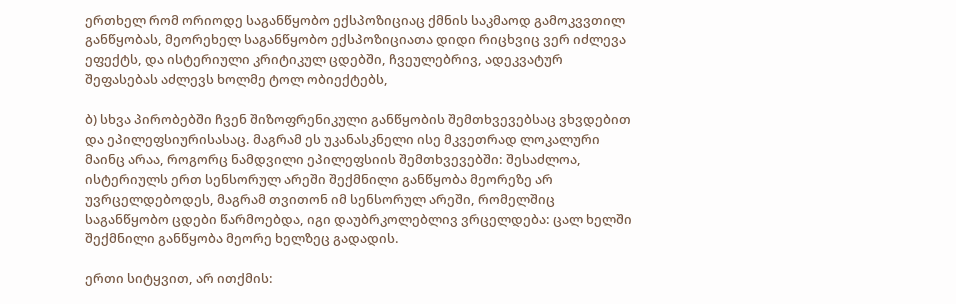ერთხელ რომ ორიოდე საგანწყობო ექსპოზიციაც ქმნის საკმაოდ გამოკვვთილ განწყობას, მეორეხელ საგანწყობო ექსპოზიციათა დიდი რიცხვიც ვერ იძლევა ეფექტს, და ისტერიული კრიტიკულ ცდებში, ჩვეულებრივ, ადეკვატურ შეფასებას აძლევს ხოლმე ტოლ ობიექტებს,

ბ) სხვა პირობებში ჩვენ შიზოფრენიკული განწყობის შემთხვევებსაც ვხვდებით და ეპილეფსიურისასაც. მაგრამ ეს უკანასკნელი ისე მკვეთრად ლოკალური მაინც არაა, როგორც ნამდვილი ეპილეფსიის შემთხვევებში: შესაძლოა, ისტერიულს ერთ სენსორულ არეში შექმნილი განწყობა მეორეზე არ უვრცელდებოდეს, მაგრამ თვითონ იმ სენსორულ არეში, რომელშიც საგანწყობო ცდები წარმოებდა, იგი დაუბრკოლებლივ ვრცელდება: ცალ ხელში შექმნილი განწყობა მეორე ხელზეც გადადის.

ერთი სიტყვით, არ ითქმის: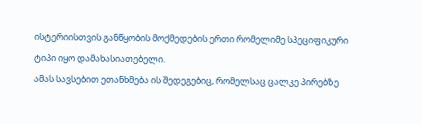ისტერიისთვის განწყობის მოქმედების ერთი რომელიმე სპეციფიკური ტიპი იყო დამახასიათებელი.
ამას სავსებით ეთანხმება ის შედეგებიც, რომელსაც ცალკე პირებზე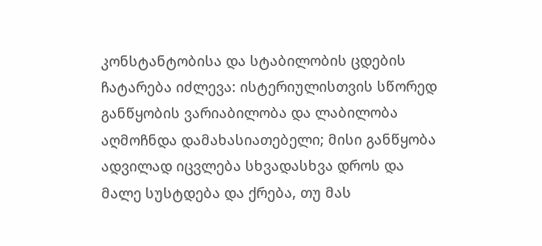კონსტანტობისა და სტაბილობის ცდების ჩატარება იძლევა: ისტერიულისთვის სწორედ განწყობის ვარიაბილობა და ლაბილობა აღმოჩნდა დამახასიათებელი; მისი განწყობა ადვილად იცვლება სხვადასხვა დროს და მალე სუსტდება და ქრება, თუ მას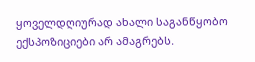ყოველდღიურად ახალი საგანწყობო ექსპოზიციები არ ამაგრებს.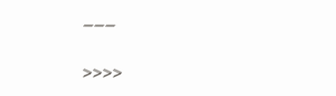___

>>>>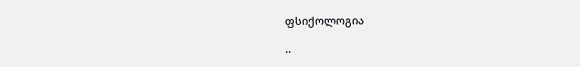ფსიქოლოგია

..